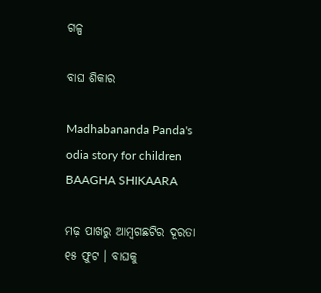ଗଳ୍ପ

ବାଘ ଶିକାର

Madhabananda Panda's odia story for children BAAGHA SHIKAARA

ମଢ଼ ପାଖରୁ ଆମ୍ୱଗଛଟିର ଦୂରତା ୧୫ ଫୁଟ । ବାଘକୁ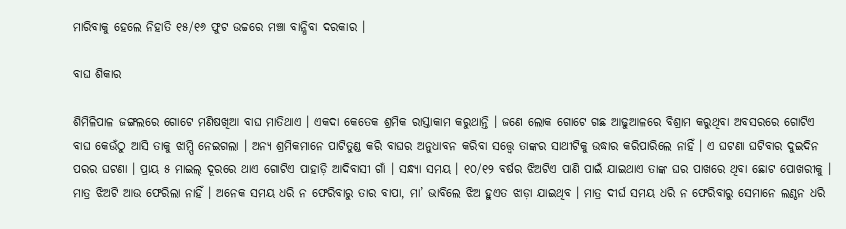ମାରିବାକୁ ହେଲେ ନିହାତି ୧୫/୧୬ ଫୁଟ ଉଚ୍ଚରେ ମଞ୍ଚା ବାନ୍ଧିବା ଦରକାର ।

ବାଘ ଶିକାର

ଶିମିଳିପାଳ ଜଙ୍ଗଲରେ ଗୋଟେ ମଣିଷଖିଆ ବାଘ ମାତିଥାଏ । ଏକଦା କେତେକ ଶ୍ରମିକ ରାସ୍ତାକାମ କରୁଥାନ୍ତି । ଜଣେ ଲୋକ ଗୋଟେ ଗଛ ଆଢୁଆଳରେ ବିଶ୍ରାମ କରୁଥିବା ଅବସରରେ ଗୋଟିଏ ବାଘ କେଉଁଠୁ ଆସି ତାକୁ ଝାମ୍ପି ନେଇଗଲା । ଅନ୍ୟ ଶ୍ରମିକମାନେ ପାଟିତୁଣ୍ଡ କରି ବାଘର ଅନୁଧାବନ କରିବା ସତ୍ତ୍ୱେ ତାଙ୍କର ସାଥୀଟିକୁ ଉଦ୍ଧାର କରିପାରିଲେ ନାହିଁ । ଏ ଘଟଣା ଘଟିବାର ଦୁଇଦିନ ପରର ଘଟଣା । ପ୍ରାୟ ୫ ମାଇଲ୍ ଦୂରରେ ଥାଏ ଗୋଟିଏ ପାହାଡ଼ି ଆଦିବାସୀ ଗାଁ । ସନ୍ଧ୍ୟା ସମୟ । ୧୦/୧୨ ବର୍ଷର ଝିଅଟିଏ ପାଣି ପାଇଁ ଯାଇଥାଏ ତାଙ୍କ ଘର ପାଖରେ ଥିବା ଛୋଟ ପୋଖରୀକୁ । ମାତ୍ର ଝିଅଟି ଆଉ ଫେରିଲା ନାହିଁ । ଅନେକ ସମୟ ଧରି ନ ଫେରିବାରୁ ତାର ବାପା, ମା’ ଭାବିଲେ ଝିଅ ହୁଏତ ଝାଡ଼ା ଯାଇଥିବ । ମାତ୍ର ଦୀର୍ଘ ସମୟ ଧରି ନ ଫେରିବାରୁ ସେମାନେ ଲଣ୍ଠନ ଧରି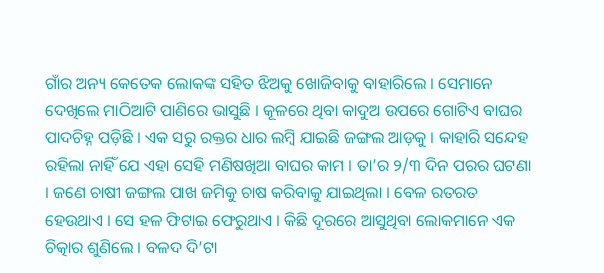ଗାଁର ଅନ୍ୟ କେତେକ ଲୋକଙ୍କ ସହିତ ଝିଅକୁ ଖୋଜିବାକୁ ବାହାରିଲେ । ସେମାନେ ଦେଖିଲେ ମାଠିଆଟି ପାଣିରେ ଭାସୁଛି । କୂଳରେ ଥିବା କାଦୁଅ ଉପରେ ଗୋଟିଏ ବାଘର ପାଦଚିହ୍ନ ପଡ଼ିଛି । ଏକ ସରୁ ରକ୍ତର ଧାର ଲମ୍ୱି ଯାଇଛି ଜଙ୍ଗଲ ଆଡ଼କୁ । କାହାରି ସନ୍ଦେହ ରହିଲା ନାହିଁ ଯେ ଏହା ସେହି ମଣିଷଖିଆ ବାଘର କାମ । ତା’ର ୨/୩ ଦିନ ପରର ଘଟଣା । ଜଣେ ଚାଷୀ ଜଙ୍ଗଲ ପାଖ ଜମିକୁ ଚାଷ କରିବାକୁ ଯାଇଥିଲା । ବେଳ ରତରତ ହେଉଥାଏ । ସେ ହଳ ଫିଟାଇ ଫେରୁଥାଏ । କିଛି ଦୂରରେ ଆସୁଥିବା ଲୋକମାନେ ଏକ ଚିତ୍କାର ଶୁଣିଲେ । ବଳଦ ଦି’ଟା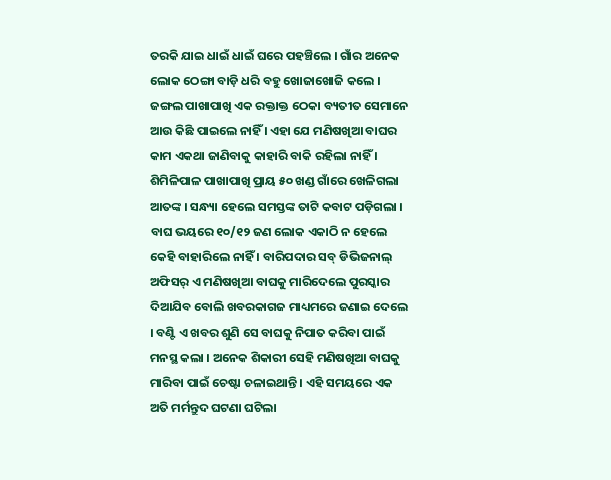ତରକି ଯାଇ ଧାଇଁ ଧାଇଁ ଘରେ ପହଞ୍ଚିଲେ । ଗାଁର ଅନେକ ଲୋକ ଠେଙ୍ଗା ବାଡ଼ି ଧରି ବହୁ ଖୋଜାଖୋଜି କଲେ । ଜଙ୍ଗଲ ପାଖାପାଖି ଏକ ରକ୍ତାକ୍ତ ଠେକା ବ୍ୟତୀତ ସେମାନେ ଆଉ କିଛି ପାଇଲେ ନାହିଁ । ଏହା ଯେ ମଣିଷଖିଆ ବାଘର କାମ ଏକଥା ଜାଣିବାକୁ କାହାରି ବାକି ରହିଲା ନାହିଁ । ଶିମିଳିପାଳ ପାଖାପାଖି ପ୍ରାୟ ୫୦ ଖଣ୍ଡ ଗାଁରେ ଖେଳିଗଲା ଆତଙ୍କ । ସନ୍ଧ୍ୟା ହେଲେ ସମସ୍ତଙ୍କ ତାଟି କବାଟ ପଡ଼ିଗଲା । ବାଘ ଭୟରେ ୧୦/୧୨ ଜଣ ଲୋକ ଏକାଠି ନ ହେଲେ କେହି ବାହାରିଲେ ନାହିଁ । ବାରିପଦାର ସବ୍ ଡିଭିଜନାଲ୍ ଅଫିସର୍ ଏ ମଣିଷଖିଆ ବାଘକୁ ମାରିଦେଲେ ପୁରସ୍କାର ଦିଆଯିବ ବୋଲି ଖବରକାଗଜ ମାଧ୍ୟମରେ ଜଣାଇ ଦେଲେ । ବଣ୍ଟି ଏ ଖବର ଶୁଣି ସେ ବାଘକୁ ନିପାତ କରିବା ପାଇଁ ମନସ୍ଥ କଲା । ଅନେକ ଶିକାରୀ ସେହି ମଣିଷଖିଆ ବାଘକୁ ମାରିବା ପାଇଁ ଚେଷ୍ଟା ଚଳାଇଥାନ୍ତି । ଏହି ସମୟରେ ଏକ ଅତି ମର୍ମନ୍ତୁଦ ଘଟଣା ଘଟିଲା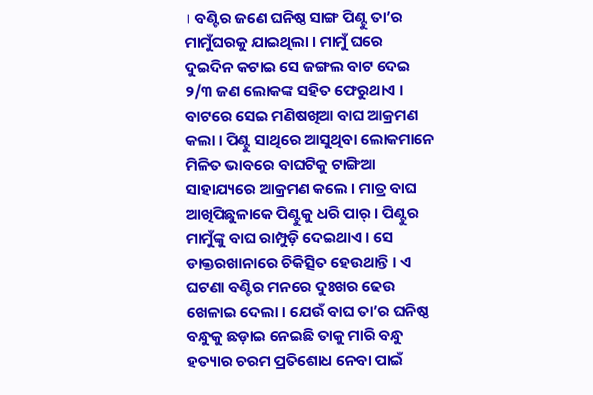। ବଣ୍ଟିର ଜଣେ ଘନିଷ୍ଠ ସାଙ୍ଗ ପିଣ୍ଟୁ ତା’ର ମାମୁଁଘରକୁ ଯାଇଥିଲା । ମାମୁଁ ଘରେ ଦୁଇଦିନ କଟାଇ ସେ ଜଙ୍ଗଲ ବାଟ ଦେଇ ୨/୩ ଜଣ ଲୋକଙ୍କ ସହିତ ଫେରୁଥାଏ । ବାଟରେ ସେଇ ମଣିଷଖିଆ ବାଘ ଆକ୍ରମଣ କଲା । ପିଣ୍ଟୁ ସାଥିରେ ଆସୁଥିବା ଲୋକମାନେ ମିଳିତ ଭାବରେ ବାଘଟିକୁ ଟାଙ୍ଗିଆ ସାହାଯ୍ୟରେ ଆକ୍ରମଣ କଲେ । ମାତ୍ର ବାଘ ଆଖିପିଛୁଳାକେ ପିଣ୍ଟୁକୁ ଧରି ପାର୍ । ପିଣ୍ଟୁର ମାମୁଁଙ୍କୁ ବାଘ ରାମ୍ପୁଡ଼ି ଦେଇଥାଏ । ସେ ଡାକ୍ତରଖାନାରେ ଚିକିତ୍ସିତ ହେଉଥାନ୍ତି । ଏ ଘଟଣା ବଣ୍ଟିର ମନରେ ଦୁଃଖର ଢେଉ ଖେଳାଇ ଦେଲା । ଯେଉଁ ବାଘ ତା’ର ଘନିଷ୍ଠ ବନ୍ଧୁକୁ ଛଡ଼ାଇ ନେଇଛି ତାକୁ ମାରି ବନ୍ଧୁ ହତ୍ୟାର ଚରମ ପ୍ରତିଶୋଧ ନେବା ପାଇଁ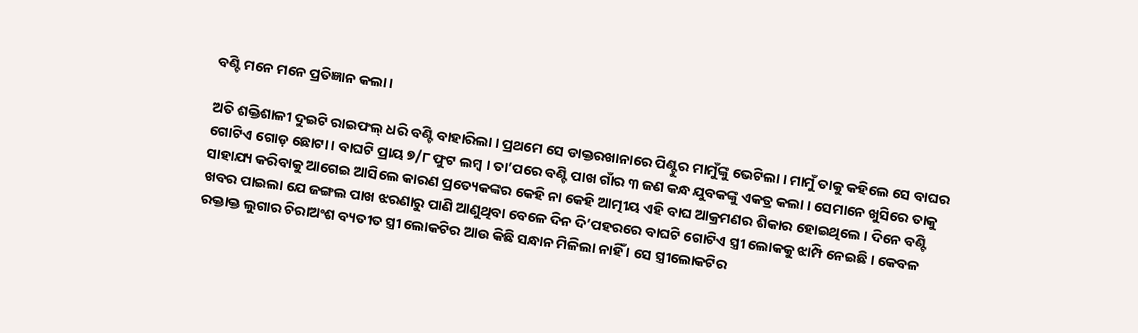ବଣ୍ଟି ମନେ ମନେ ପ୍ରତିଜ୍ଞାନ କଲା ।

ଅତି ଶକ୍ତିଶାଳୀ ଦୁଇଟି ରାଇଫଲ୍ ଧରି ବଣ୍ଟି ବାହାରିଲା । ପ୍ରଥମେ ସେ ଡାକ୍ତରଖାନାରେ ପିଣ୍ଟୁର ମାମୁଁଙ୍କୁ ଭେଟିଲା । ମାମୁଁ ତାକୁ କହିଲେ ସେ ବାଘର ଗୋଟିଏ ଗୋଡ଼ ଛୋଟା । ବାଘଟି ପ୍ରାୟ ୭/୮ ଫୁଟ ଲମ୍ୱ । ତା’ପରେ ବଣ୍ଟି ପାଖ ଗାଁର ୩ ଜଣ କନ୍ଧ ଯୁବକଙ୍କୁ ଏକତ୍ର କଲା । ସେମାନେ ଖୁସିରେ ତାକୁ ସାହାଯ୍ୟ କରିବାକୁ ଆଗେଇ ଆସିଲେ କାରଣ ପ୍ରତ୍ୟେକଙ୍କର କେହି ନା କେହି ଆତ୍ମୀୟ ଏହି ବାଘ ଆକ୍ରମଣର ଶିକାର ହୋଇଥିଲେ । ଦିନେ ବଣ୍ଟି ଖବର ପାଇଲା ଯେ ଜଙ୍ଗଲ ପାଖ ଝରଣାରୁ ପାଣି ଆଣୁଥିବା ବେଳେ ଦିନ ଦି’ପହରରେ ବାଘଟି ଗୋଟିଏ ସ୍ତ୍ରୀ ଲୋକକୁ ଝାମ୍ପି ନେଇଛି । କେବଳ ରକ୍ତାକ୍ତ ଲୁଗାର ଚିରାଅଂଶ ବ୍ୟତୀତ ସ୍ତ୍ରୀ ଲୋକଟିର ଆଉ କିଛି ସନ୍ଧାନ ମିଳିଲା ନାହିଁ । ସେ ସ୍ତ୍ରୀଲୋକଟିର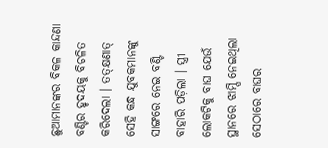ଛୁଆମାନଙ୍କର ବିକଳ କାନ୍ଦଣା ବଣ୍ଟିର ହୃଦୟକୁ ବିଚଳିତ କରିଦେଲା । ତତ୍‌କ୍ଷଣାତ୍ ସେହି କନ୍ଧ ଯୁବକମାନଙ୍କୁ ସାଙ୍ଗରେ ନେଇ ବଣ୍ଟି ବାହାରି ପଡ଼ିଲା । ସ୍ତ୍ରୀ ଲୋକଟିକୁ ବାଘ ଯେଉଁ ସ୍ଥାନରେ ଝାମ୍ପି ନେଇଥିଲା ସେଠାରେ ବାଘର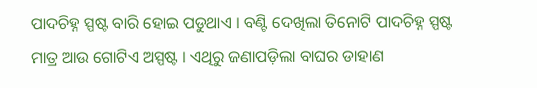ପାଦଚିହ୍ନ ସ୍ପଷ୍ଟ ବାରି ହୋଇ ପଡୁଥାଏ । ବଣ୍ଟି ଦେଖିଲା ତିନୋଟି ପାଦଚିହ୍ନ ସ୍ପଷ୍ଟ ମାତ୍ର ଆଉ ଗୋଟିଏ ଅସ୍ପଷ୍ଟ । ଏଥିରୁ ଜଣାପଡ଼ିଲା ବାଘର ଡାହାଣ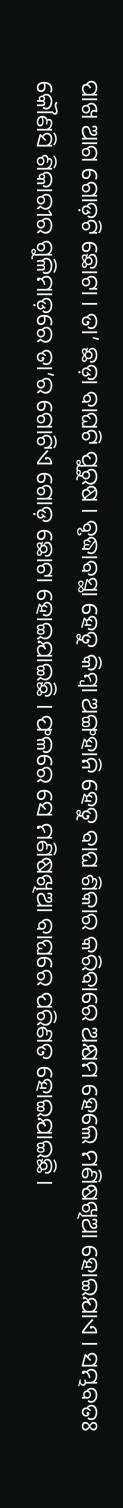ପାଖ ଆଗ ଗୋଡ଼ଟି ଛୋଟା । ତା’ ଛଡ଼ା ବାଘଟି ପୁରୁଷ । ବୃଦ୍ଧାବସ୍ଥା ହେତୁ କିମ୍ୱା ଅଙ୍ଗହାନି ହେତୁ ବାଘ ଶିକାର କରିବାରେ ଅକ୍ଷମ ହେଲେ ମଣିଷଖିଆ ହୋଇଯାଏ । ସମ୍ଭବତଃ କୌଣସି ଶିକାରୀର ଗୁଳିମାଡ଼ରେ ତା’ର ଗୋଟିଏ ଗୋଡ଼ ଛୋଟା ହୋଇଯାଇଛି । ଫଳରେ ସେ ମଣିଷଖିଆ ବାଘରେ ପରିଣତ ହୋଇଯାଇଛି ।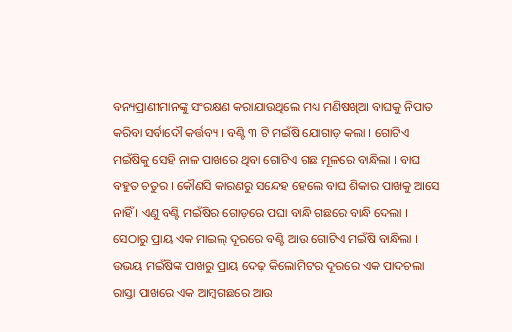ବନ୍ୟପ୍ରାଣୀମାନଙ୍କୁ ସଂରକ୍ଷଣ କରାଯାଉଥିଲେ ମଧ୍ୟ ମଣିଷଖିଆ ବାଘକୁ ନିପାତ କରିବା ସର୍ବାଦୌ କର୍ତ୍ତବ୍ୟ । ବଣ୍ଟି ୩ ଟି ମଇଁଷି ଯୋଗାଡ଼ କଲା । ଗୋଟିଏ ମଇଁଷିକୁ ସେହି ନାଳ ପାଖରେ ଥିବା ଗୋଟିଏ ଗଛ ମୂଳରେ ବାନ୍ଧିଲା । ବାଘ ବହୁତ ଚତୁର । କୌଣସି କାରଣରୁ ସନ୍ଦେହ ହେଲେ ବାଘ ଶିକାର ପାଖକୁ ଆସେ ନାହିଁ । ଏଣୁ ବଣ୍ଟି ମଇଁଷିର ଗୋଡ଼ରେ ପଘା ବାନ୍ଧି ଗଛରେ ବାନ୍ଧି ଦେଲା । ସେଠାରୁ ପ୍ରାୟ ଏକ ମାଇଲ୍ ଦୂରରେ ବଣ୍ଟି ଆଉ ଗୋଟିଏ ମଇଁଷି ବାନ୍ଧିଲା । ଉଭୟ ମଇଁଷିଙ୍କ ପାଖରୁ ପ୍ରାୟ ଦେଢ଼ କିଲୋମିଟର ଦୂରରେ ଏକ ପାଦଚଲା ରାସ୍ତା ପାଖରେ ଏକ ଆମ୍ୱଗଛରେ ଆଉ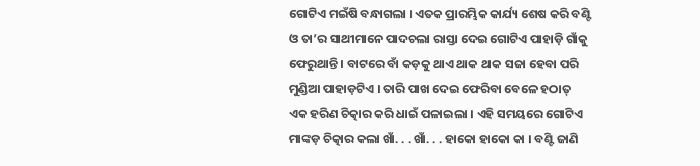ଗୋଟିଏ ମଇଁଷି ବନ୍ଧାଗଲା । ଏତକ ପ୍ରାରମ୍ଭିକ କାର୍ଯ୍ୟ ଶେଷ କରି ବଣ୍ଟି ଓ ତା’ର ସାଥୀମାନେ ପାଦଚଲା ରାସ୍ତା ଦେଇ ଗୋଟିଏ ପାହାଡ଼ି ଗାଁକୁ ଫେରୁଥାନ୍ତି । ବାଟରେ ବାଁ କଡ଼କୁ ଥାଏ ଥାକ ଥାକ ସଜା ହେବା ପରି ମୁଣ୍ଡିଆ ପାହାଡ଼ଟିଏ । ତାରି ପାଖ ଦେଇ ଫେରିବା ବେଳେ ହଠାତ୍ ଏକ ହରିଣ ଚିତ୍କାର କରି ଧାଇଁ ପଳାଇଲା । ଏହି ସମୟରେ ଗୋଟିଏ ମାଙ୍କଡ଼ ଚିତ୍କାର କଲା ଖାଁ. . . ଖାଁ. . . ହାକୋ ହାକୋ କା । ବଣ୍ଟି ଜାଣି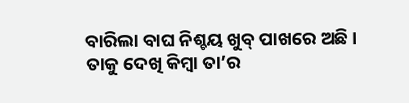ବାରିଲା ବାଘ ନିଶ୍ଚୟ ଖୁବ୍ ପାଖରେ ଅଛି । ତାକୁ ଦେଖି କିମ୍ୱା ତା’ର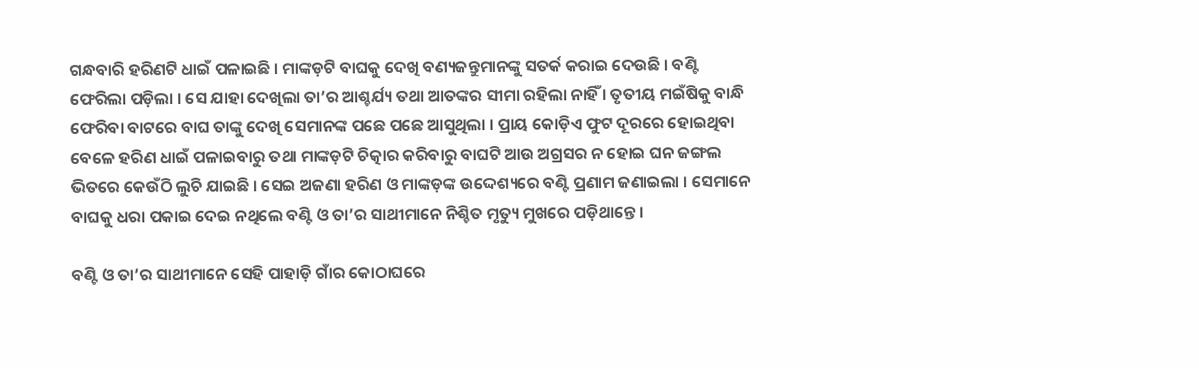ଗନ୍ଧବାରି ହରିଣଟି ଧାଇଁ ପଳାଇଛି । ମାଙ୍କଡ଼ଟି ବାଘକୁ ଦେଖି ବଣ୍ୟଜନ୍ତୁମାନଙ୍କୁ ସତର୍କ କରାଇ ଦେଉଛି । ବଣ୍ଟି ଫେରିଲା ପଡ଼ିଲା । ସେ ଯାହା ଦେଖିଲା ତା’ର ଆଶ୍ଚର୍ଯ୍ୟ ତଥା ଆତଙ୍କର ସୀମା ରହିଲା ନାହିଁ । ତୃତୀୟ ମଇଁଷିକୁ ବାନ୍ଧି ଫେରିବା ବାଟରେ ବାଘ ତାଙ୍କୁ ଦେଖି ସେମାନଙ୍କ ପଛେ ପଛେ ଆସୁଥିଲା । ପ୍ରାୟ କୋଡ଼ିଏ ଫୁଟ ଦୂରରେ ହୋଇଥିବା ବେଳେ ହରିଣ ଧାଇଁ ପଳାଇବାରୁ ତଥା ମାଙ୍କଡ଼ଟି ଚିତ୍କାର କରିବାରୁ ବାଘଟି ଆଉ ଅଗ୍ରସର ନ ହୋଇ ଘନ ଜଙ୍ଗଲ ଭିତରେ କେଉଁଠି ଲୁଚି ଯାଇଛି । ସେଇ ଅଜଣା ହରିଣ ଓ ମାଙ୍କଡ଼ଙ୍କ ଉଦ୍ଦେଶ୍ୟରେ ବଣ୍ଟି ପ୍ରଣାମ ଜଣାଇଲା । ସେମାନେ ବାଘକୁ ଧରା ପକାଇ ଦେଇ ନଥିଲେ ବଣ୍ଟି ଓ ତା’ର ସାଥୀମାନେ ନିଶ୍ଚିତ ମୃତ୍ୟୁ ମୁଖରେ ପଡ଼ିଥାନ୍ତେ ।

ବଣ୍ଟି ଓ ତା’ର ସାଥୀମାନେ ସେହି ପାହାଡ଼ି ଗାଁର କୋଠାଘରେ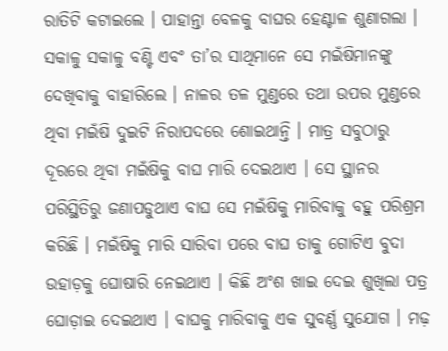ରାତିଟି କଟାଇଲେ । ପାହାନ୍ତା ବେଳକୁ ବାଘର ହେଣ୍ଟାଳ ଶୁଣାଗଲା । ସକାଳୁ ସକାଳୁ ବଣ୍ଟି ଏବଂ ତା’ର ସାଥିମାନେ ସେ ମଇଁଷିମାନଙ୍କୁ ଦେଖିବାକୁ ବାହାରିଲେ । ନାଳର ତଳ ମୁଣ୍ଡରେ ତଥା ଉପର ମୁଣ୍ଡରେ ଥିବା ମଇଁଷି ଦୁଇଟି ନିରାପଦରେ ଶୋଇଥାନ୍ତି । ମାତ୍ର ସବୁଠାରୁ ଦୂରରେ ଥିବା ମଇଁଷିକୁ ବାଘ ମାରି ଦେଇଥାଏ । ସେ ସ୍ଥାନର ପରିସ୍ଥିତିରୁ ଜଣାପଡୁଥାଏ ବାଘ ସେ ମଇଁଷିକୁ ମାରିବାକୁ ବହୁ ପରିଶ୍ରମ କରିଛି । ମଇଁଷିକୁ ମାରି ସାରିବା ପରେ ବାଘ ତାକୁ ଗୋଟିଏ ବୁଦା ଉହାଡ଼କୁ ଘୋଷାରି ନେଇଥାଏ । କିଛି ଅଂଶ ଖାଇ ଦେଇ ଶୁଖିଲା ପତ୍ର ଘୋଡ଼ାଇ ଦେଇଥାଏ । ବାଘକୁ ମାରିବାକୁ ଏକ ସୁବର୍ଣ୍ଣ ସୁଯୋଗ । ମଢ଼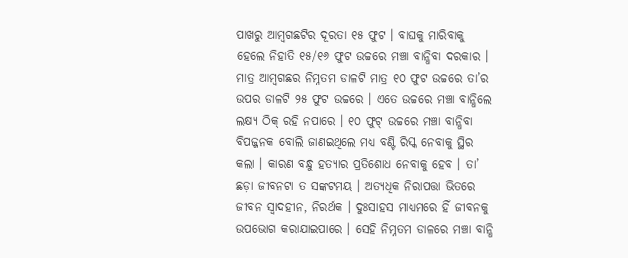ପାଖରୁ ଆମ୍ୱଗଛଟିର ଦୂରତା ୧୫ ଫୁଟ । ବାଘକୁ ମାରିବାକୁ ହେଲେ ନିହାତି ୧୫/୧୬ ଫୁଟ ଉଚ୍ଚରେ ମଞ୍ଚା ବାନ୍ଧିବା ଦରକାର । ମାତ୍ର ଆମ୍ୱଗଛର ନିମ୍ନତମ ଡାଳଟି ମାତ୍ର ୧୦ ଫୁଟ ଉଚ୍ଚରେ ତା’ର ଉପର ଡାଳଟି ୨୫ ଫୁଟ ଉଚ୍ଚରେ । ଏତେ ଉଚ୍ଚରେ ମଞ୍ଚା ବାନ୍ଧିଲେ ଲକ୍ଷ୍ୟ ଠିକ୍ ରହି ନପାରେ । ୧୦ ଫୁଟ୍ ଉଚ୍ଚରେ ମଞ୍ଚା ବାନ୍ଧିବା ବିପଜ୍ଜନକ ବୋଲି ଜାଣଇଥିଲେ ମଧ୍ୟ ବଣ୍ଟି ରିସ୍କ ନେବାକୁ ସ୍ଥିର କଲା । କାରଣ ବନ୍ଧୁ ହତ୍ୟାର ପ୍ରତିଶୋଧ ନେବାକୁ ହେବ । ତା’ ଛଡ଼ା ଜୀବନଟା ତ ସଙ୍କଟମୟ । ଅତ୍ୟଧିକ ନିରାପତ୍ତା ଭିତରେ ଜୀବନ ସ୍ୱାଦହୀନ, ନିରର୍ଥକ । ଦୁଃସାହସ ମାଧ୍ୟମରେ ହିଁ ଜୀବନକୁ ଉପଭୋଗ କରାଯାଇପାରେ । ସେହି ନିମ୍ନତମ ଡାଳରେ ମଞ୍ଚା ବାନ୍ଧି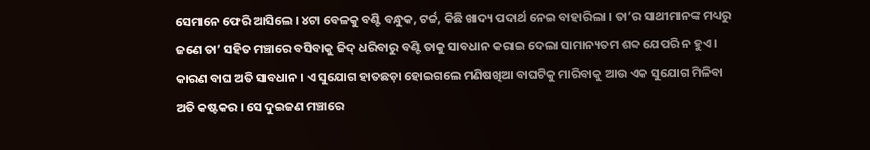ସେମାନେ ଫେରି ଆସିଲେ । ୪ଟା ବେଳକୁ ବଣ୍ଟି ବନ୍ଧୁକ, ଟର୍ଚ୍ଚ, କିଛି ଖାଦ୍ୟ ପଦାର୍ଥ ନେଇ ବାହାରିଲା । ତା’ର ସାଥୀମାନଙ୍କ ମଧ୍ୟରୁ ଜଣେ ତା’ ସହିତ ମଞ୍ଚାରେ ବସିବାକୁ ଜିଦ୍ ଧରିବାରୁ ବଣ୍ଟି ତାକୁ ସାବଧାନ କରାଇ ଦେଲା ସାମାନ୍ୟତମ ଶବ୍ଦ ଯେପରି ନ ହୁଏ । କାରଣ ବାଘ ଅତି ସାବଧାନ । ଏ ସୁଯୋଗ ହାତଛଡ଼ା ହୋଇଗଲେ ମଣିଷଖିଆ ବାଘଟିକୁ ମାରିବାକୁ ଆଉ ଏକ ସୁଯୋଗ ମିଳିବା ଅତି କଷ୍ଟକର । ସେ ଦୁଇଜଣ ମଞ୍ଚାରେ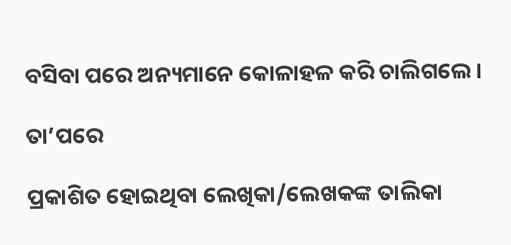ବସିବା ପରେ ଅନ୍ୟମାନେ କୋଳାହଳ କରି ଚାଲିଗଲେ ।

ତା’ପରେ

ପ୍ରକାଶିତ ହୋଇଥିବା ଲେଖିକା/ଲେଖକଙ୍କ ତାଲିକା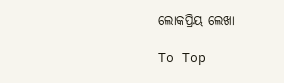ଲୋକପ୍ରିୟ ଲେଖା

To Top